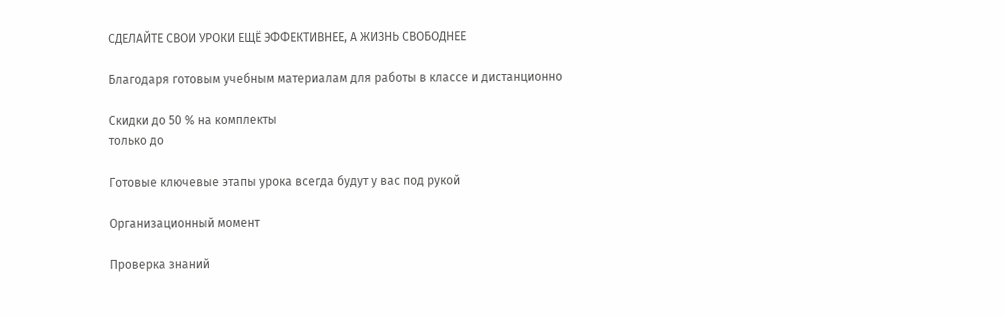СДЕЛАЙТЕ СВОИ УРОКИ ЕЩЁ ЭФФЕКТИВНЕЕ, А ЖИЗНЬ СВОБОДНЕЕ

Благодаря готовым учебным материалам для работы в классе и дистанционно

Скидки до 50 % на комплекты
только до

Готовые ключевые этапы урока всегда будут у вас под рукой

Организационный момент

Проверка знаний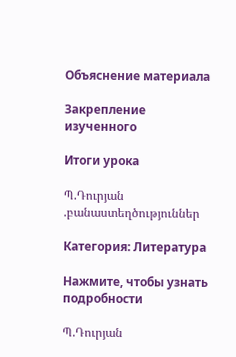Объяснение материала

Закрепление изученного

Итоги урока

Պ.Դուրյան .բանաստեղծություններ

Категория: Литература

Нажмите, чтобы узнать подробности

Պ.Դուրյան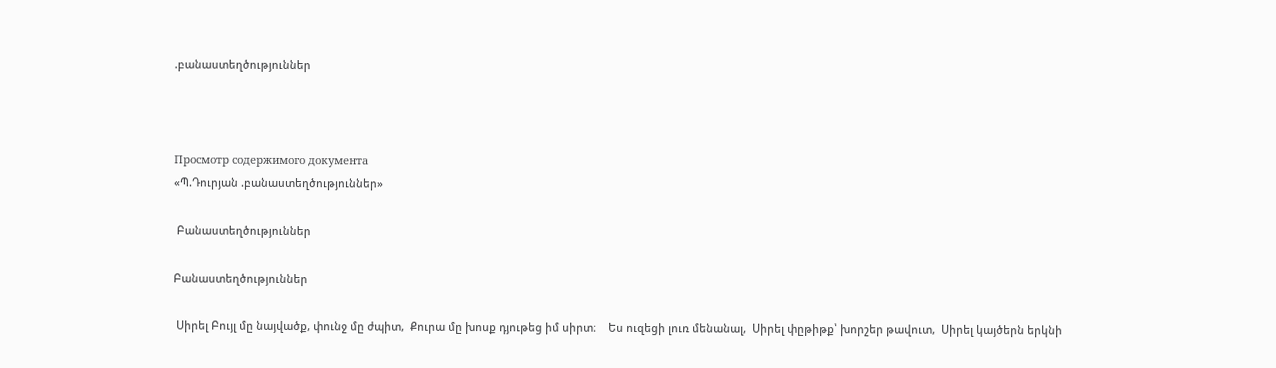.բանաստեղծություններ



Просмотр содержимого документа
«Պ.Դուրյան .բանաստեղծություններ»

 Բանաստեղծություններ

Բանաստեղծություններ

 Սիրել Բույլ մը նայվածք, փունջ մը ժպիտ,  Քուրա մը խոսք դյութեց իմ սիրտ։    Ես ուզեցի լուռ մենանալ,  Սիրել փըթիթք՝ խորշեր թավուտ,  Սիրել կայծերն երկնի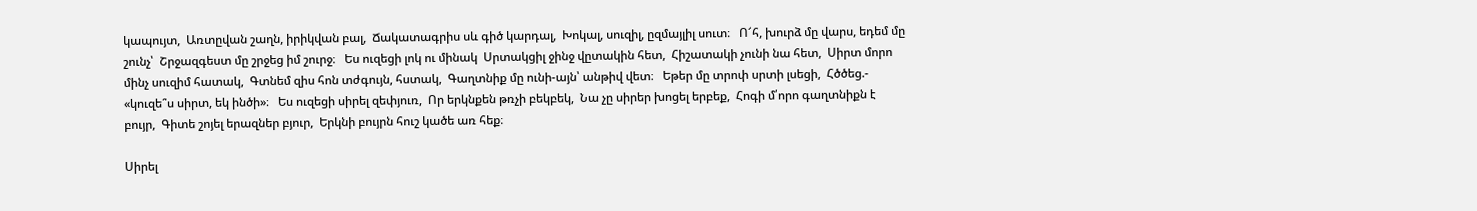կապույտ,  Առտըվան շաղն, իրիկվան բալ,  Ճակատագրիս սև գիծ կարդալ,  Խոկալ, սուզիլ, ըզմայլիլ սուտ։   Ո՜հ, խուրձ մը վարս, եդեմ մը շունչ՝  Շրջազգեստ մը շրջեց իմ շուրջ։   Ես ուզեցի լոկ ու մինակ  Սրտակցիլ ջինջ վըտակին հետ,  Հիշատակի չունի նա հետ,  Սիրտ մորո մինչ սուզիմ հատակ,  Գտնեմ զիս հոն տժգույն, հստակ,  Գաղտնիք մը ունի-այն՝ անթիվ վետ։   Եթեր մը տրոփ սրտի լսեցի,  Հծծեց.- «կուզե՞ս սիրտ, եկ ինծի»։   Ես ուզեցի սիրել զեփյուռ,  Որ երկնքեն թռչի բեկբեկ,  Նա չը սիրեր խոցել երբեք,  Հոգի մ՛որո գաղտնիքն է բույր,  Գիտե շոյել երազներ բյուր,  Երկնի բույրն հուշ կածե առ հեք։

Սիրել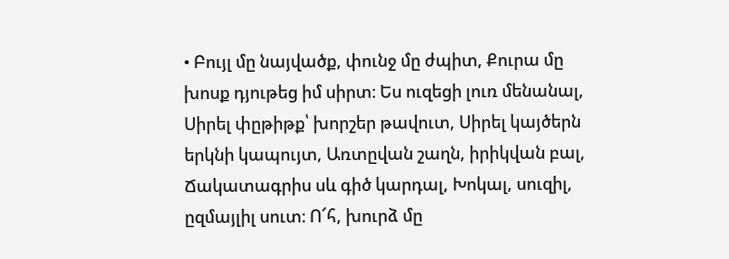• Բույլ մը նայվածք, փունջ մը ժպիտ, Քուրա մը խոսք դյութեց իմ սիրտ։ Ես ուզեցի լուռ մենանալ, Սիրել փըթիթք՝ խորշեր թավուտ, Սիրել կայծերն երկնի կապույտ, Առտըվան շաղն, իրիկվան բալ, Ճակատագրիս սև գիծ կարդալ, Խոկալ, սուզիլ, ըզմայլիլ սուտ։ Ո՜հ, խուրձ մը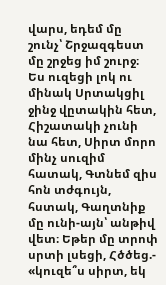վարս, եդեմ մը շունչ՝ Շրջազգեստ մը շրջեց իմ շուրջ։ Ես ուզեցի լոկ ու մինակ Սրտակցիլ ջինջ վըտակին հետ, Հիշատակի չունի նա հետ, Սիրտ մորո մինչ սուզիմ հատակ, Գտնեմ զիս հոն տժգույն, հստակ, Գաղտնիք մը ունի-այն՝ անթիվ վետ։ Եթեր մը տրոփ սրտի լսեցի, Հծծեց.- «կուզե՞ս սիրտ, եկ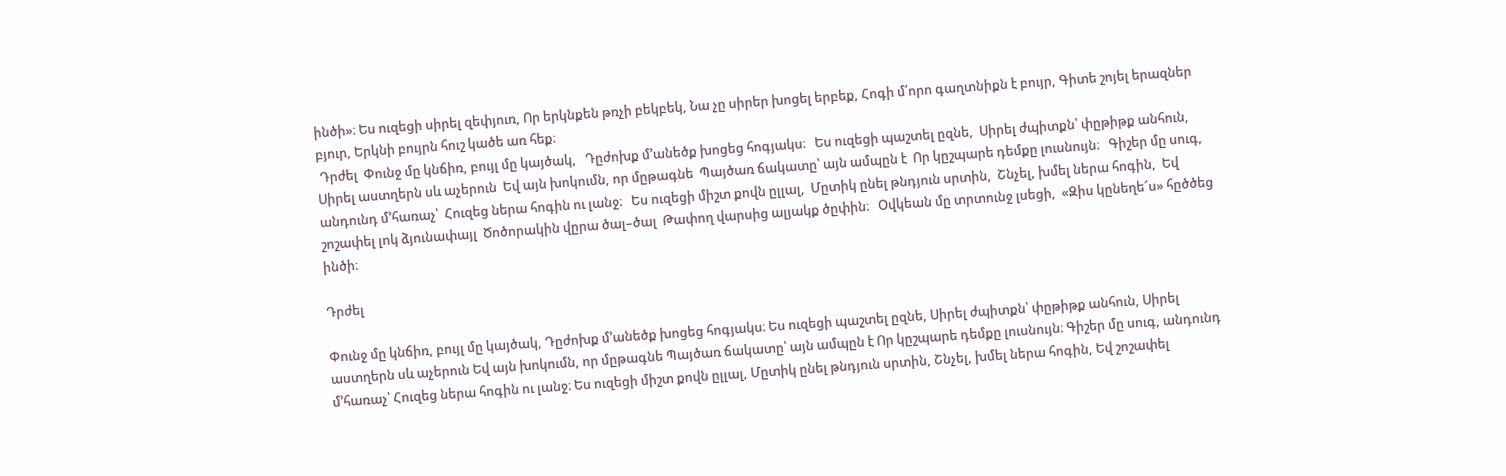ինծի»։ Ես ուզեցի սիրել զեփյուռ, Որ երկնքեն թռչի բեկբեկ, Նա չը սիրեր խոցել երբեք, Հոգի մ՛որո գաղտնիքն է բույր, Գիտե շոյել երազներ բյուր, Երկնի բույրն հուշ կածե առ հեք։
 Դրժել  Փունջ մը կնճիռ, բույլ մը կայծակ,   Դըժոխք մ՚անեծք խոցեց հոգյակս։   Ես ուզեցի պաշտել ըզնե,  Սիրել ժպիտքն՝ փըթիթք անհուն,  Սիրել աստղերն սև աչերուն  Եվ այն խոկումն, որ մըթագնե  Պայծառ ճակատը՝ այն ամպըն է  Որ կըշպարե դեմքը լուսնույն։   Գիշեր մը սուգ, անդունդ մ՚հառաչ՝  Հուզեց ներա հոգին ու լանջ։   Ես ուզեցի միշտ քովն ըլլալ,  Մըտիկ ընել թնդյուն սրտին,  Շնչել, խմել ներա հոգին,  Եվ շոշափել լոկ ձյունափայլ  Ծոծորակին վըրա ծալ–ծալ  Թափող վարսից ալյակք ծըփին։   Օվկեան մը տրտունջ լսեցի,  «Զիս կընեղե՜ս» հըծծեց ինծի։

Դրժել

Փունջ մը կնճիռ, բույլ մը կայծակ, Դըժոխք մ՚անեծք խոցեց հոգյակս։ Ես ուզեցի պաշտել ըզնե, Սիրել ժպիտքն՝ փըթիթք անհուն, Սիրել աստղերն սև աչերուն Եվ այն խոկումն, որ մըթագնե Պայծառ ճակատը՝ այն ամպըն է Որ կըշպարե դեմքը լուսնույն։ Գիշեր մը սուգ, անդունդ մ՚հառաչ՝ Հուզեց ներա հոգին ու լանջ։ Ես ուզեցի միշտ քովն ըլլալ, Մըտիկ ընել թնդյուն սրտին, Շնչել, խմել ներա հոգին, Եվ շոշափել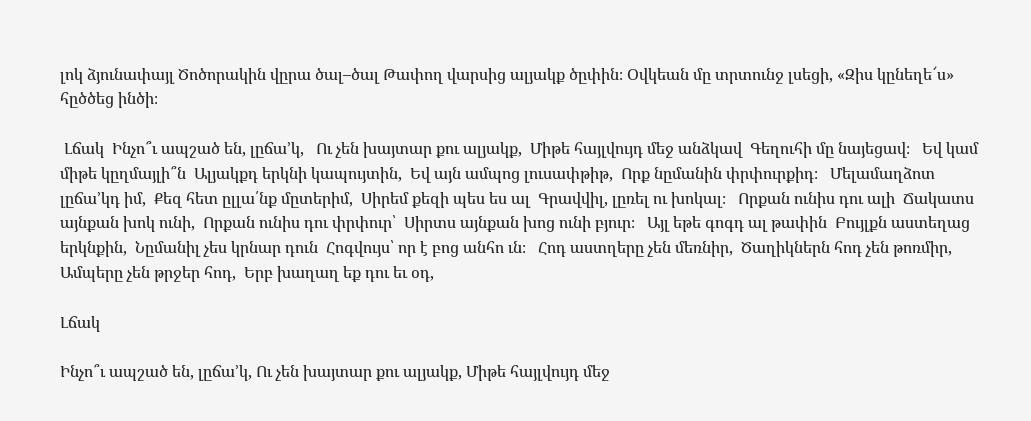լոկ ձյունափայլ Ծոծորակին վըրա ծալ–ծալ Թափող վարսից ալյակք ծըփին։ Օվկեան մը տրտունջ լսեցի, «Զիս կընեղե՜ս» հըծծեց ինծի։

 Լճակ  Ինչո՞ւ ապշած են, լըճա՚կ,   Ու չեն խայտար քու ալյակք,  Միթե հայլվույդ մեջ անձկավ  Գեղուհի մը նայեցավ։   Եվ կամ միթե կըղմայլի՞ն  Ալյակքդ երկնի կապույտին,  Եվ այն ամպոց լուսափթիթ,  Որք նըմանին փրփուրքիդ։   Մելամաղձոտ լըճա՚կդ իմ,  Քեզ հետ ըլլա՛նք մըտերիմ,  Սիրեմ քեզի պես ես ալ  Գրավվիլ, լըռել ու խոկալ։   Որքան ունիս դու ալի  Ճակատս այնքան խոկ ունի,  Որքան ունիս դու փրփուր՝  Սիրտս այնքան խոց ունի բյուր։   Այլ եթե գոգդ ալ թափին  Բույլքն աստեղաց երկնքին,  Նըմանիլ չես կրնար դուն  Հոգվույս՝ որ է բոց անհո ւն։   Հոդ աստղերը չեն մեռնիր,  Ծաղիկներն հոդ չեն թոռմիր,  Ամպերը չեն թրջեր հոդ,  Երբ խաղաղ եք դու եւ օդ,

Լճակ

Ինչո՞ւ ապշած են, լըճա՚կ, Ու չեն խայտար քու ալյակք, Միթե հայլվույդ մեջ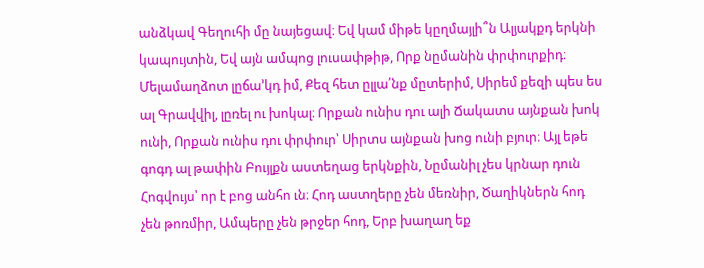անձկավ Գեղուհի մը նայեցավ։ Եվ կամ միթե կըղմայլի՞ն Ալյակքդ երկնի կապույտին, Եվ այն ամպոց լուսափթիթ, Որք նըմանին փրփուրքիդ։ Մելամաղձոտ լըճա՚կդ իմ, Քեզ հետ ըլլա՛նք մըտերիմ, Սիրեմ քեզի պես ես ալ Գրավվիլ, լըռել ու խոկալ։ Որքան ունիս դու ալի Ճակատս այնքան խոկ ունի, Որքան ունիս դու փրփուր՝ Սիրտս այնքան խոց ունի բյուր։ Այլ եթե գոգդ ալ թափին Բույլքն աստեղաց երկնքին, Նըմանիլ չես կրնար դուն Հոգվույս՝ որ է բոց անհո ւն։ Հոդ աստղերը չեն մեռնիր, Ծաղիկներն հոդ չեն թոռմիր, Ամպերը չեն թրջեր հոդ, Երբ խաղաղ եք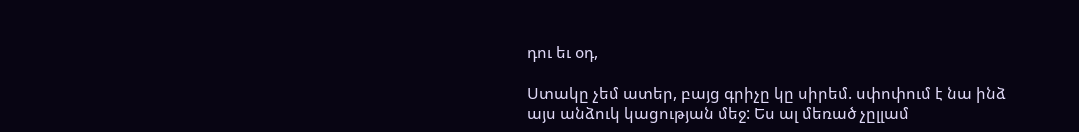դու եւ օդ,

Ստակը չեմ ատեր, բայց գրիչը կը սիրեմ. սփոփում է նա ինձ այս անձուկ կացության մեջ: Ես ալ մեռած չըլլամ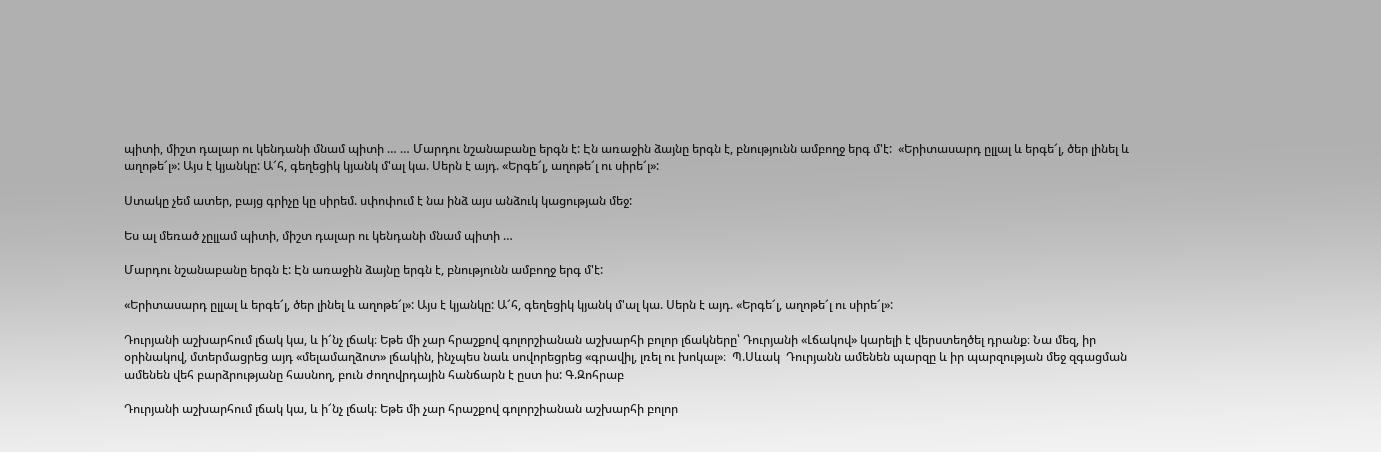պիտի, միշտ դալար ու կենդանի մնամ պիտի … … Մարդու նշանաբանը երգն է: Էն առաջին ձայնը երգն է, բնությունն ամբողջ երգ մ'է:  «Երիտասարդ ըլլալ և երգե՜լ, ծեր լինել և աղոթե՜լ»: Այս է կյանկը: Ա՜հ, գեղեցիկ կյանկ մ'ալ կա. Սերն է այդ. «Երգե՜լ, աղոթե՜լ ու սիրե՜լ»:

Ստակը չեմ ատեր, բայց գրիչը կը սիրեմ. սփոփում է նա ինձ այս անձուկ կացության մեջ:

Ես ալ մեռած չըլլամ պիտի, միշտ դալար ու կենդանի մնամ պիտի …

Մարդու նշանաբանը երգն է: Էն առաջին ձայնը երգն է, բնությունն ամբողջ երգ մ'է:

«Երիտասարդ ըլլալ և երգե՜լ, ծեր լինել և աղոթե՜լ»: Այս է կյանկը: Ա՜հ, գեղեցիկ կյանկ մ'ալ կա. Սերն է այդ. «Երգե՜լ, աղոթե՜լ ու սիրե՜լ»:

Դուրյանի աշխարհում լճակ կա, և ի՜նչ լճակ։ Եթե մի չար հրաշքով գոլորշիանան աշխարհի բոլոր լճակները՝ Դուրյանի «Լճակով» կարելի է վերստեղծել դրանք։ Նա մեզ, իր օրինակով, մտերմացրեց այդ «մելամաղձոտ» լճակին, ինչպես նաև սովորեցրեց «գրավիլ, լռել ու խոկալ»։  Պ.Սևակ  Դուրյանն ամենեն պարզը և իր պարզության մեջ զգացման ամենեն վեհ բարձրությանը հասնող, բուն ժողովրդային հանճարն է ըստ իս: Գ.Զոհրաբ

Դուրյանի աշխարհում լճակ կա, և ի՜նչ լճակ։ Եթե մի չար հրաշքով գոլորշիանան աշխարհի բոլոր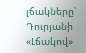լճակները՝ Դուրյանի «Լճակով»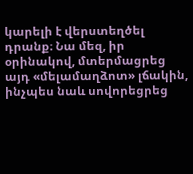կարելի է վերստեղծել դրանք։ Նա մեզ, իր օրինակով, մտերմացրեց այդ «մելամաղձոտ» լճակին, ինչպես նաև սովորեցրեց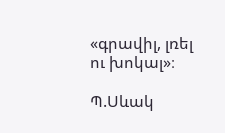«գրավիլ, լռել ու խոկալ»։

Պ.Սևակ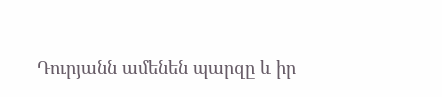Դուրյանն ամենեն պարզը և իր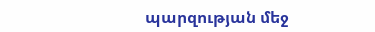պարզության մեջ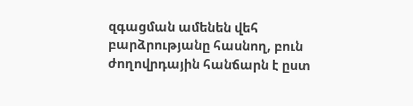զգացման ամենեն վեհ բարձրությանը հասնող, բուն ժողովրդային հանճարն է ըստ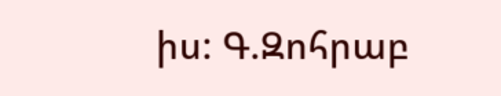իս: Գ.Զոհրաբ